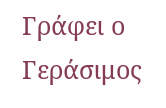Γράφει ο Γεράσιμος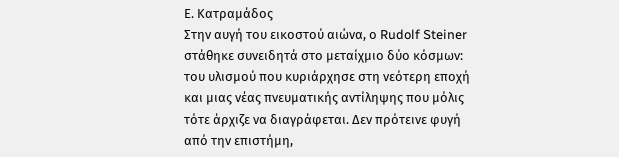Ε. Κατραμάδος
Στην αυγή του εικοστού αιώνα, ο Rudolf Steiner στάθηκε συνειδητά στο μεταίχμιο δύο κόσμων: του υλισμού που κυριάρχησε στη νεότερη εποχή και μιας νέας πνευματικής αντίληψης που μόλις τότε άρχιζε να διαγράφεται. Δεν πρότεινε φυγή από την επιστήμη,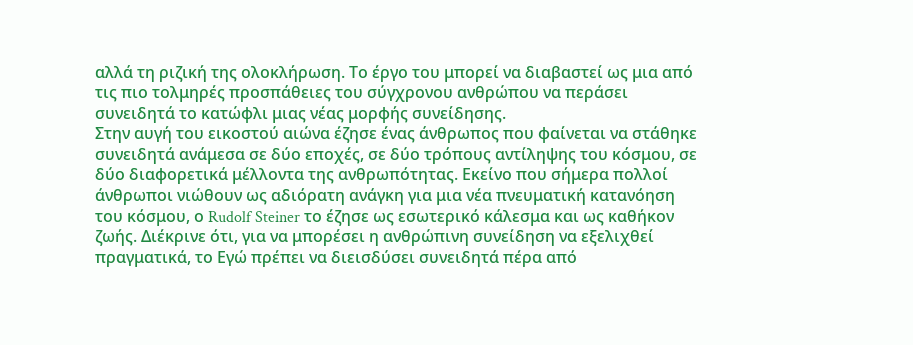αλλά τη ριζική της ολοκλήρωση. Το έργο του μπορεί να διαβαστεί ως μια από τις πιο τολμηρές προσπάθειες του σύγχρονου ανθρώπου να περάσει συνειδητά το κατώφλι μιας νέας μορφής συνείδησης.
Στην αυγή του εικοστού αιώνα έζησε ένας άνθρωπος που φαίνεται να στάθηκε συνειδητά ανάμεσα σε δύο εποχές, σε δύο τρόπους αντίληψης του κόσμου, σε δύο διαφορετικά μέλλοντα της ανθρωπότητας. Εκείνο που σήμερα πολλοί άνθρωποι νιώθουν ως αδιόρατη ανάγκη για μια νέα πνευματική κατανόηση του κόσμου, ο Rudolf Steiner το έζησε ως εσωτερικό κάλεσμα και ως καθήκον ζωής. Διέκρινε ότι, για να μπορέσει η ανθρώπινη συνείδηση να εξελιχθεί πραγματικά, το Εγώ πρέπει να διεισδύσει συνειδητά πέρα από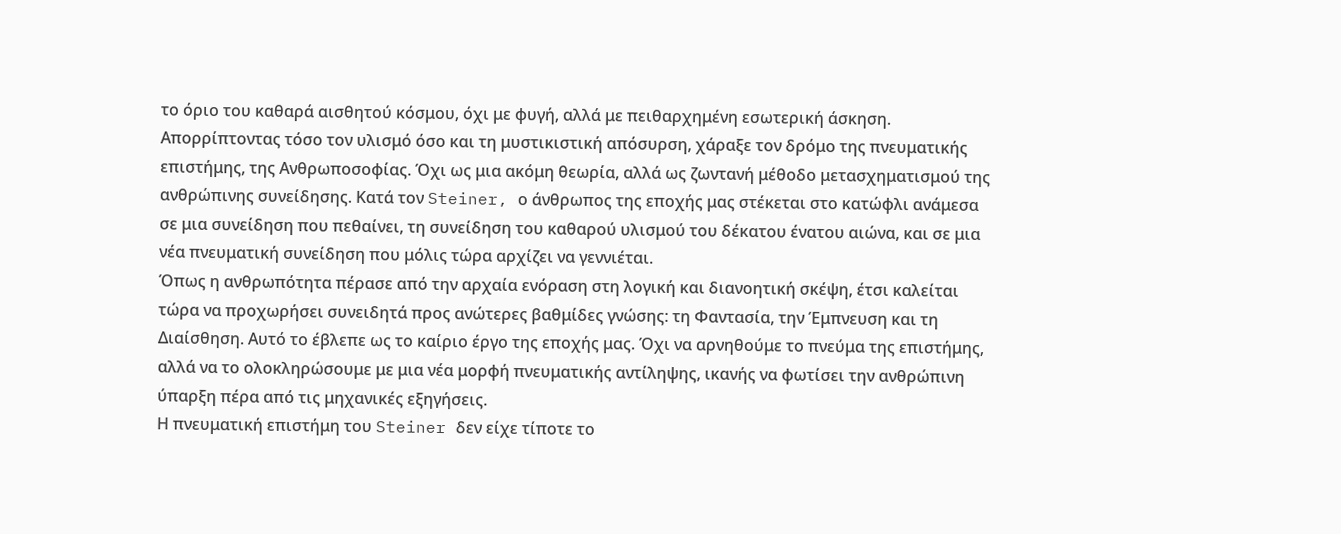το όριο του καθαρά αισθητού κόσμου, όχι με φυγή, αλλά με πειθαρχημένη εσωτερική άσκηση.
Απορρίπτοντας τόσο τον υλισμό όσο και τη μυστικιστική απόσυρση, χάραξε τον δρόμο της πνευματικής επιστήμης, της Ανθρωποσοφίας. Όχι ως μια ακόμη θεωρία, αλλά ως ζωντανή μέθοδο μετασχηματισμού της ανθρώπινης συνείδησης. Κατά τον Steiner, ο άνθρωπος της εποχής μας στέκεται στο κατώφλι ανάμεσα σε μια συνείδηση που πεθαίνει, τη συνείδηση του καθαρού υλισμού του δέκατου ένατου αιώνα, και σε μια νέα πνευματική συνείδηση που μόλις τώρα αρχίζει να γεννιέται.
Όπως η ανθρωπότητα πέρασε από την αρχαία ενόραση στη λογική και διανοητική σκέψη, έτσι καλείται τώρα να προχωρήσει συνειδητά προς ανώτερες βαθμίδες γνώσης: τη Φαντασία, την Έμπνευση και τη Διαίσθηση. Αυτό το έβλεπε ως το καίριο έργο της εποχής μας. Όχι να αρνηθούμε το πνεύμα της επιστήμης, αλλά να το ολοκληρώσουμε με μια νέα μορφή πνευματικής αντίληψης, ικανής να φωτίσει την ανθρώπινη ύπαρξη πέρα από τις μηχανικές εξηγήσεις.
Η πνευματική επιστήμη του Steiner δεν είχε τίποτε το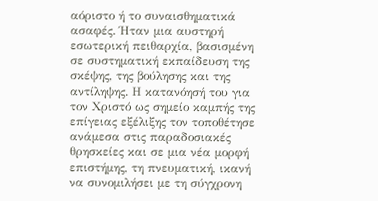αόριστο ή το συναισθηματικά ασαφές. Ήταν μια αυστηρή εσωτερική πειθαρχία, βασισμένη σε συστηματική εκπαίδευση της σκέψης, της βούλησης και της αντίληψης. Η κατανόησή του για τον Χριστό ως σημείο καμπής της επίγειας εξέλιξης τον τοποθέτησε ανάμεσα στις παραδοσιακές θρησκείες και σε μια νέα μορφή επιστήμης, τη πνευματική, ικανή να συνομιλήσει με τη σύγχρονη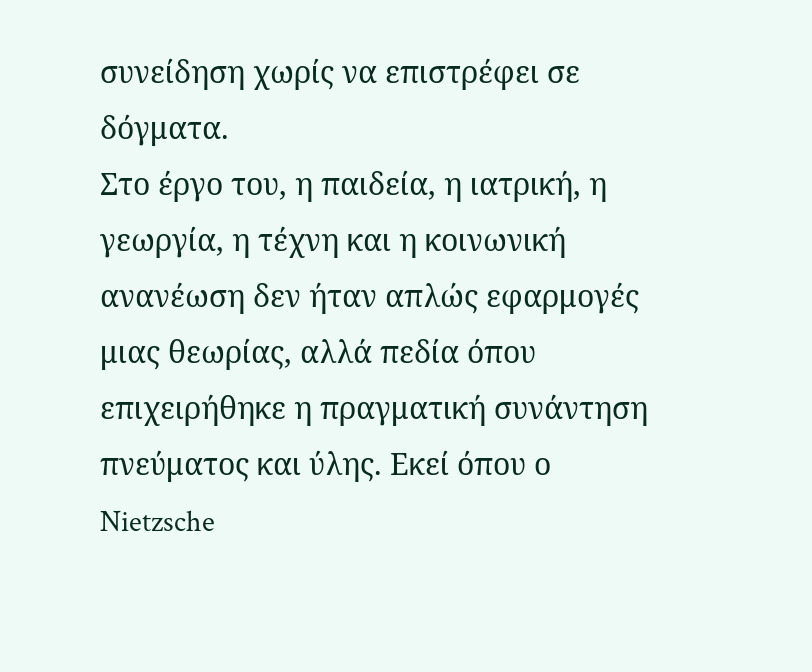συνείδηση χωρίς να επιστρέφει σε δόγματα.
Στο έργο του, η παιδεία, η ιατρική, η γεωργία, η τέχνη και η κοινωνική ανανέωση δεν ήταν απλώς εφαρμογές μιας θεωρίας, αλλά πεδία όπου επιχειρήθηκε η πραγματική συνάντηση πνεύματος και ύλης. Εκεί όπου ο Nietzsche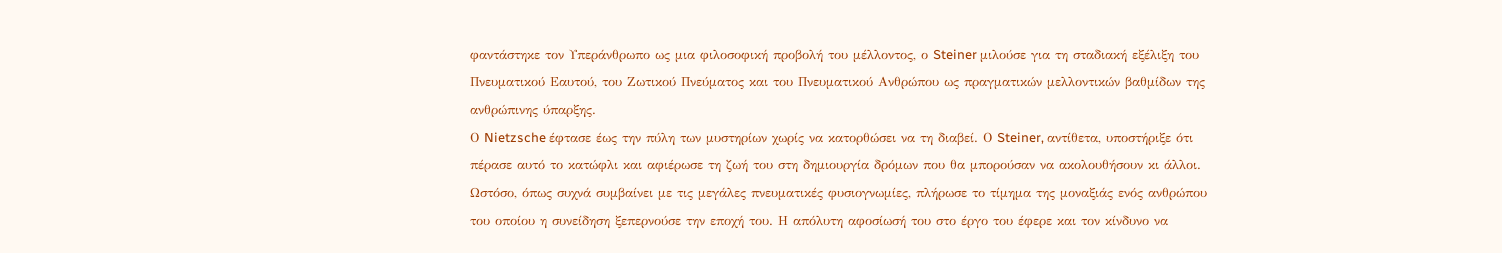φαντάστηκε τον Υπεράνθρωπο ως μια φιλοσοφική προβολή του μέλλοντος, ο Steiner μιλούσε για τη σταδιακή εξέλιξη του Πνευματικού Εαυτού, του Ζωτικού Πνεύματος και του Πνευματικού Ανθρώπου ως πραγματικών μελλοντικών βαθμίδων της ανθρώπινης ύπαρξης.
Ο Nietzsche έφτασε έως την πύλη των μυστηρίων χωρίς να κατορθώσει να τη διαβεί. Ο Steiner, αντίθετα, υποστήριξε ότι πέρασε αυτό το κατώφλι και αφιέρωσε τη ζωή του στη δημιουργία δρόμων που θα μπορούσαν να ακολουθήσουν κι άλλοι. Ωστόσο, όπως συχνά συμβαίνει με τις μεγάλες πνευματικές φυσιογνωμίες, πλήρωσε το τίμημα της μοναξιάς ενός ανθρώπου του οποίου η συνείδηση ξεπερνούσε την εποχή του. Η απόλυτη αφοσίωσή του στο έργο του έφερε και τον κίνδυνο να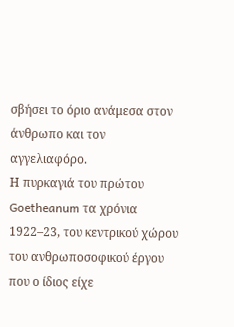σβήσει το όριο ανάμεσα στον άνθρωπο και τον αγγελιαφόρο.
Η πυρκαγιά του πρώτου Goetheanum τα χρόνια 1922–23, του κεντρικού χώρου του ανθρωποσοφικού έργου που ο ίδιος είχε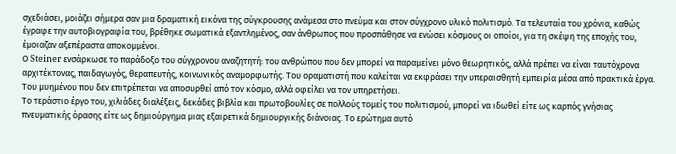σχεδιάσει, μοιάζει σήμερα σαν μια δραματική εικόνα της σύγκρουσης ανάμεσα στο πνεύμα και στον σύγχρονο υλικό πολιτισμό. Τα τελευταία του χρόνια, καθώς έγραφε την αυτοβιογραφία του, βρέθηκε σωματικά εξαντλημένος, σαν άνθρωπος που προσπάθησε να ενώσει κόσμους οι οποίοι, για τη σκέψη της εποχής του, έμοιαζαν αξεπέραστα αποκομμένοι.
Ο Steiner ενσάρκωσε το παράδοξο του σύγχρονου αναζητητή: του ανθρώπου που δεν μπορεί να παραμείνει μόνο θεωρητικός, αλλά πρέπει να είναι ταυτόχρονα αρχιτέκτονας, παιδαγωγός, θεραπευτής, κοινωνικός αναμορφωτής. Του οραματιστή που καλείται να εκφράσει την υπεραισθητή εμπειρία μέσα από πρακτικά έργα. Του μυημένου που δεν επιτρέπεται να αποσυρθεί από τον κόσμο, αλλά οφείλει να τον υπηρετήσει.
Το τεράστιο έργο του, χιλιάδες διαλέξεις, δεκάδες βιβλία και πρωτοβουλίες σε πολλούς τομείς του πολιτισμού, μπορεί να ιδωθεί είτε ως καρπός γνήσιας πνευματικής όρασης είτε ως δημιούργημα μιας εξαιρετικά δημιουργικής διάνοιας. Το ερώτημα αυτό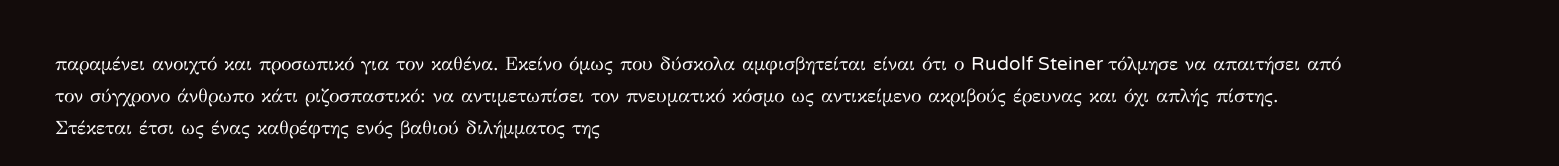παραμένει ανοιχτό και προσωπικό για τον καθένα. Εκείνο όμως που δύσκολα αμφισβητείται είναι ότι ο Rudolf Steiner τόλμησε να απαιτήσει από τον σύγχρονο άνθρωπο κάτι ριζοσπαστικό: να αντιμετωπίσει τον πνευματικό κόσμο ως αντικείμενο ακριβούς έρευνας και όχι απλής πίστης.
Στέκεται έτσι ως ένας καθρέφτης ενός βαθιού διλήμματος της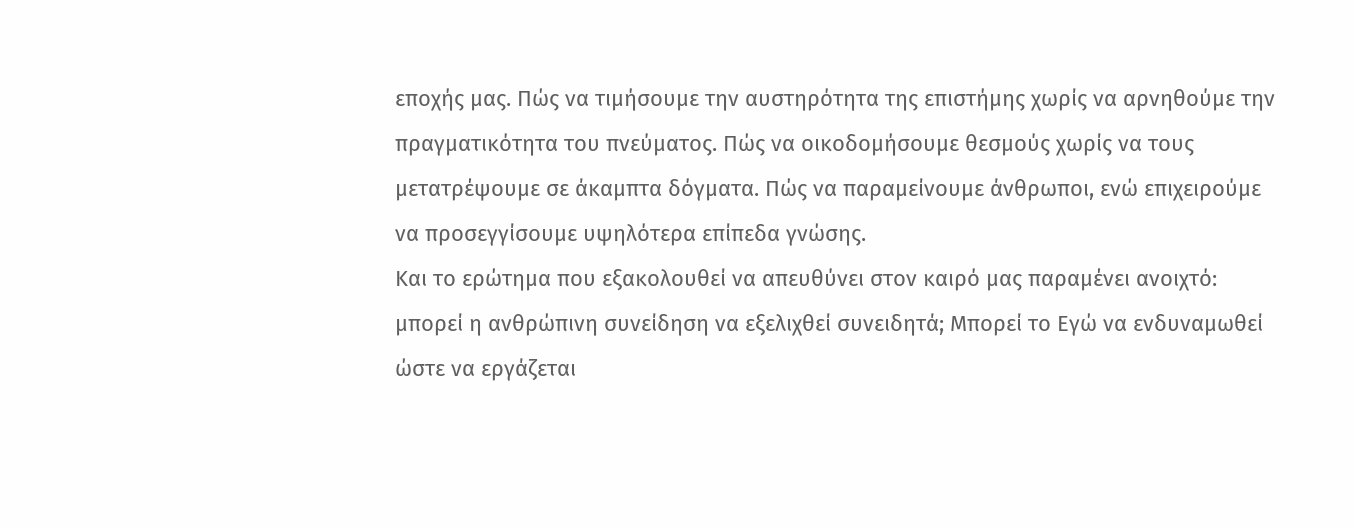εποχής μας. Πώς να τιμήσουμε την αυστηρότητα της επιστήμης χωρίς να αρνηθούμε την πραγματικότητα του πνεύματος. Πώς να οικοδομήσουμε θεσμούς χωρίς να τους μετατρέψουμε σε άκαμπτα δόγματα. Πώς να παραμείνουμε άνθρωποι, ενώ επιχειρούμε να προσεγγίσουμε υψηλότερα επίπεδα γνώσης.
Και το ερώτημα που εξακολουθεί να απευθύνει στον καιρό μας παραμένει ανοιχτό: μπορεί η ανθρώπινη συνείδηση να εξελιχθεί συνειδητά; Μπορεί το Εγώ να ενδυναμωθεί ώστε να εργάζεται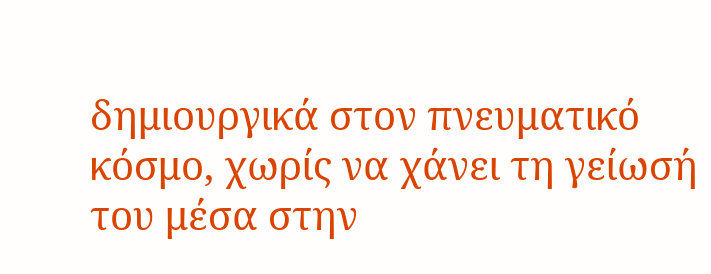δημιουργικά στον πνευματικό κόσμο, χωρίς να χάνει τη γείωσή του μέσα στην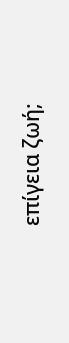επίγεια ζωή;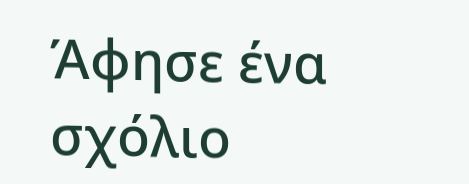Άφησε ένα σχόλιο